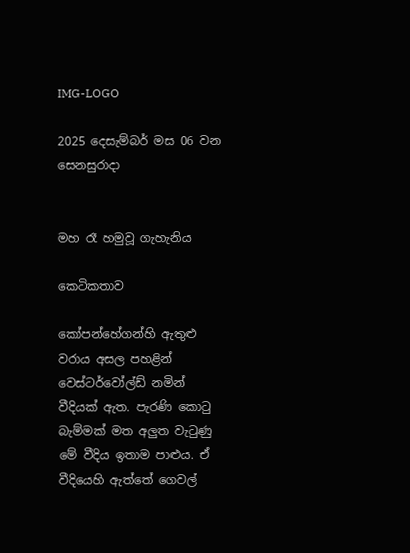IMG-LOGO

2025 දෙසැම්බර් මස 06 වන සෙනසුරාදා


මහ රෑ හමුවූ ගැහැනිය

කෙටිකතාව

කෝපන්හේගන්හි ඇතුළු වරාය අසල පහළින් වෙස්ටර්වෝල්ඩ් නමින් වීදියක් ඇත. පැරණි කොටු බැම්මක් මත අලුත වැටුණු මේ වීදිය ඉතාම පාළුය. ඒ වීදියෙහි ඇත්තේ ගෙවල්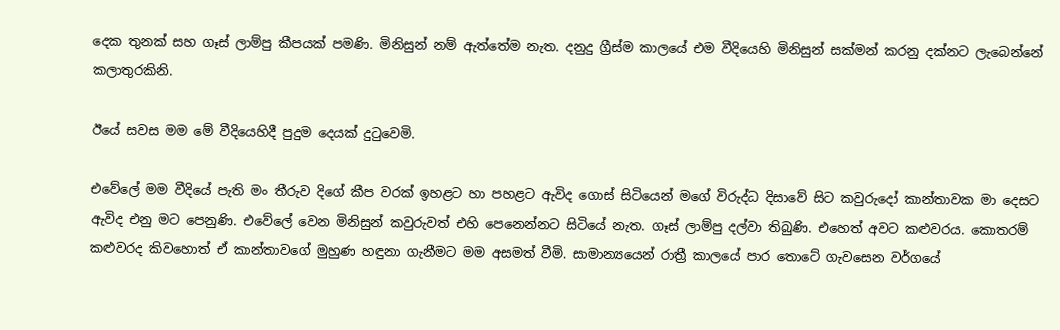දෙක තුනක් සහ ගෑස් ලාම්පු කීපයක් පමණි. මිනිසුන් නම් ඇත්තේම නැත. දනුදු ග්‍රීස්ම කාලයේ එම වීදියෙහි මිනිසුන් සක්මන් කරනු දක්නට ලැබෙන්නේ කලාතුරකිනි.

ඊයේ සවස මම මේ වීදියෙහිදී පුදුම දෙයක් දුටුවෙමි.

එවේලේ මම වීදියේ පැති මං තීරුව දිගේ කීප වරක් ඉහළට හා පහළට ඇවිද ගොස් සිටියෙන් මගේ විරුද්ධ දිසාවේ සිට කවුරුදෝ කාන්තාවක මා දෙසට ඇවිද එනු මට පෙනුණි. එවේලේ වෙන මිනිසුන් කවුරුවත් එහි පෙනෙන්නට සිටියේ නැත. ගෑස් ලාම්පු දල්වා තිබුණි. එහෙත් අවට කළුවරය. කොතරම් කළුවරද කිවහොත් ඒ කාන්තාවගේ මුහුණ හඳුනා ගැනීමට මම අසමත් වීමි. සාමාන්‍යයෙන් රාත්‍රී කාලයේ පාර තොටේ ගැවසෙන වර්ගයේ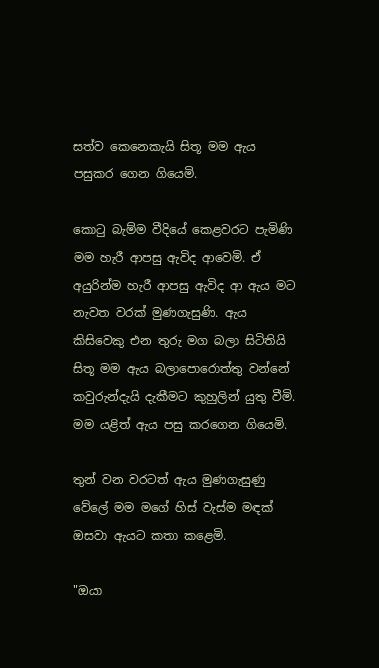සත්ව කෙනෙකැයි සිතූ මම ඇය පසුකර ගෙන ගියෙමි.

කොටු බැම්ම වීදියේ කෙළවරට පැමිණි මම හැරී ආපසු ඇවිද ආවෙමි. ඒ අයුරින්ම හැරී ආපසු ඇවිද ආ ඇය මට නැවත වරක් මුණගැසුණි. ඇය කිසිවෙකු එන තුරු මග බලා සිටිතියි සිතූ මම ඇය බලාපොරොත්තු වන්නේ කවුරුන්දැයි දැකීමට කුහුලින් යුතු වීමි. මම යළිත් ඇය පසු කරගෙන ගියෙමි.

තුන් වන වරටත් ඇය මුණගැසුණු වේලේ මම මගේ හිස් වැස්ම මඳක් ඔසවා ඇයට කතා කළෙමි.

"ඔයා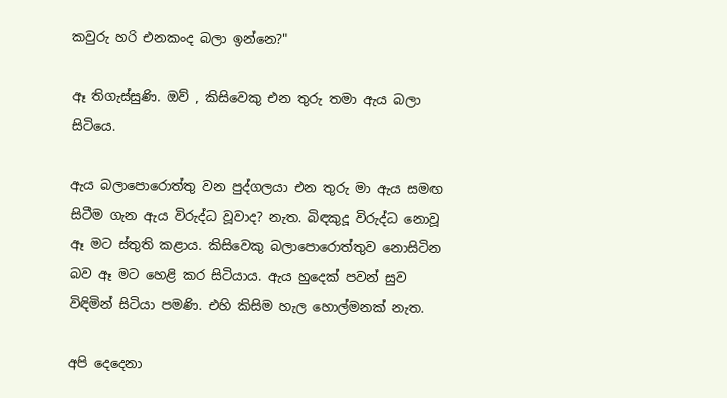කවුරු හරි එනකංද බලා ඉන්නෙ?"

ඈ තිගැස්සුණි. ඔව් , කිසිවෙකු එන තුරු තමා ඇය බලා සිටියෙ.

ඇය බලාපොරොත්තු වන පුද්ගලයා එන තුරු මා ඇය සමඟ සිටීම ගැන ඇය විරුද්ධ වූවාද? නැත. බිඳකුදූ විරුද්ධ නොවූ ඈ මට ස්තුති කළාය. කිසිවෙකු බලාපොරොත්තුව නොසිටින බව ඈ මට හෙළි කර සිටියාය. ඇය හුදෙක් පවන් සුව විඳිමින් සිටියා පමණි. එහි කිසිම හැල හොල්මනක් නැත.

අපි දෙදෙනා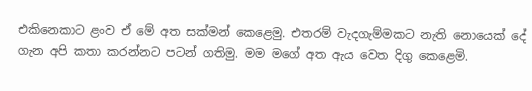එකිනෙකාට ළංව ඒ මේ අත සක්මන් කෙළෙමු. එතරම් වැදගැම්මකට නැති නොයෙක් දේ ගැන අපි කතා කරන්නට පටන් ගතිමු. මම මගේ අත ඇය වෙත දිගු කෙළෙමි.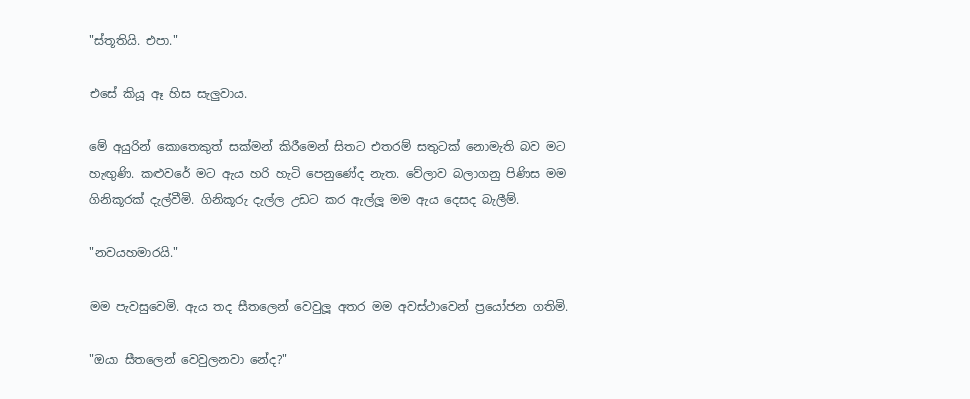"ස්තූතියි. එපා."

එසේ කියූ ඈ හිස සැලුවාය.

මේ අයුරින් කොතෙකුත් සක්මන් කිරීමෙන් සිතට එතරම් සතුටක් නොමැති බව මට හැඟුණි. කළුවරේ මට ඇය හරි හැටි පෙනුණේද නැත. වේලාව බලාගනු පිණිස මම ගිනිකූරක් දැල්වීමි. ගිනිකූරු දැල්ල උඩට කර ඇල්ලූ මම ඇය දෙසද බැලීම්.

"නවයහමාරයි."

මම පැවසුවෙමි. ඇය තද සීතලෙන් වෙවුලූ අතර මම අවස්ථාවෙන් ප්‍රයෝජන ගතිමි.

"ඔයා සීතලෙන් වෙවුලනවා නේද?"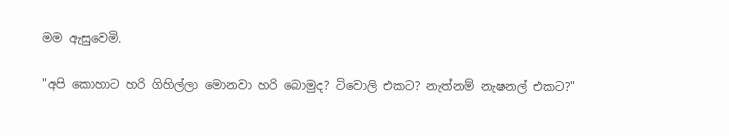මම ඇසුවෙමි.

"අපි කොහාට හරි ගිහිල්ලා මොනවා හරි බොමුද? ටිවොලි එකට? නැත්නම් නැෂනල් එකට?"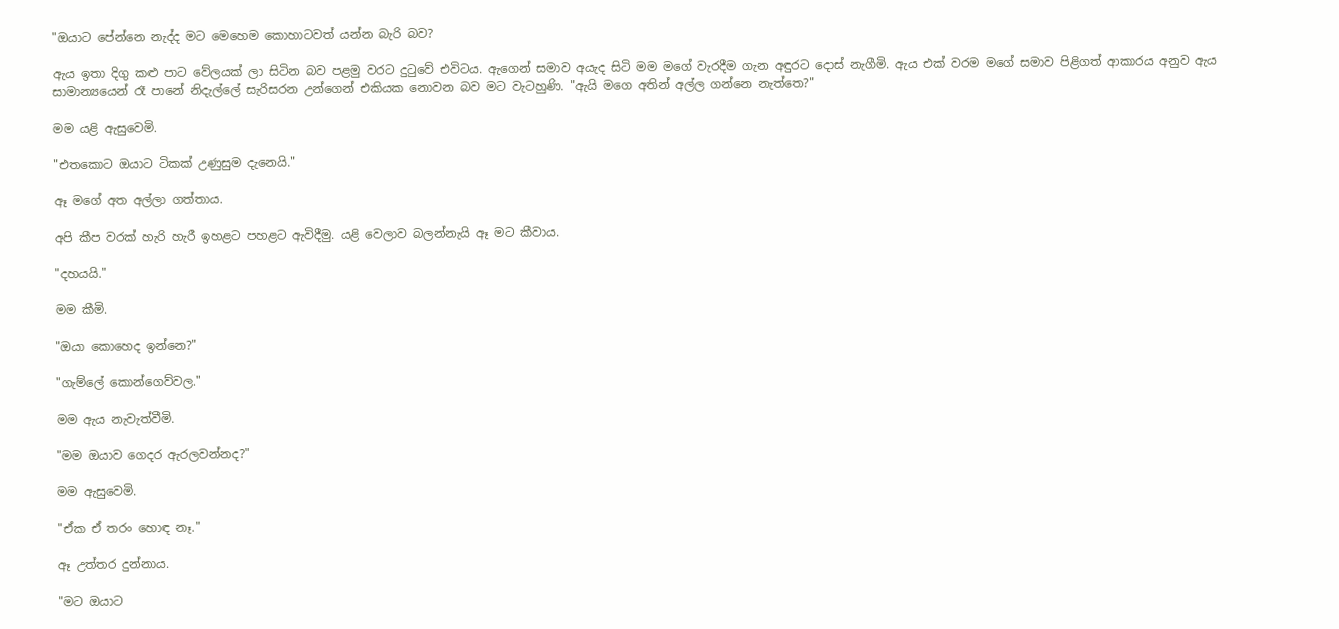"ඔයාට පේන්නෙ නැද්ද මට මෙහෙම කොහාටවත් යන්න බැරි බව?

ඇය ඉතා දිගු කළු පාට වේලයක් ලා සිටින බව පළමු වරට දුටුවේ එවිටය. ඇගෙන් සමාව අයැද සිටි මම මගේ වැරදීම ගැන අඳුරට දොස් නැගීමි. ඇය එක් වරම මගේ සමාව පිළිගත් ආකාරය අනුව ඇය සාමාන්‍යයෙන් රෑ පානේ නිදැල්ලේ සැරිසරන උන්ගෙන් එකියක නොවන බව මට වැටහුණි. "ඇයි මගෙ අතින් අල්ල ගන්නෙ නැත්තෙ?"

මම යළි ඇසුවෙමි.

"එතකොට ඔයාට ටිකක් උණුසුම දැනෙයි."

ඈ මගේ අත අල්ලා ගත්තාය.

අපි කීප වරක් හැරි හැරී ඉහළට පහළට ඇවිදීමු. යළි වෙලාව බලන්නැයි ඈ මට කීවාය.

"දහයයි."

මම කීමි.

"ඔයා කොහෙද ඉන්නෙ?"

"ගැම්ලේ කොන්ගෙව්වල."

මම ඇය නැවැත්වීමි.

"මම ඔයාව ගෙදර ඇරලවන්නද?"

මම ඇසුවෙමි.

"ඒක ඒ තරං හොඳ නෑ."

ඈ උත්තර දුන්නාය.

"මට ඔයාට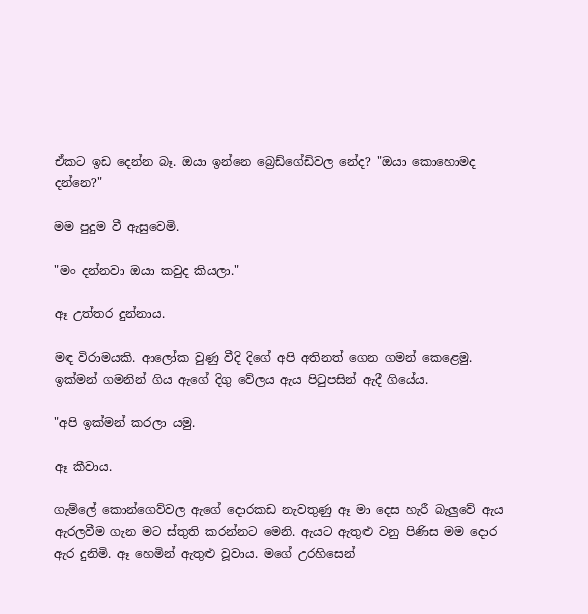ඒකට ඉඩ දෙන්න බෑ. ඔයා ඉන්නෙ බ්‍රෙඩ්ගේඩිවල නේද? "ඔයා කොහොමද දන්නෙ?"

මම පුදුම වී ඇසුවෙමි.

"මං දන්නවා ඔයා කවුද කියලා."

ඈ උත්තර දුන්නාය.

මඳ විරාමයකි. ආලෝක වුණු වීදි දිගේ අපි අතිනත් ගෙන ගමන් කෙළෙමු. ඉක්මන් ගමනින් ගිය ඇගේ දිගු වේලය ඇය පිටුපසින් ඇදී ගියේය.

"අපි ඉක්මන් කරලා යමු.

ඈ කීවාය.

ගැම්ලේ කොන්ගෙව්වල ඇගේ දොරකඩ නැවතුණු ඈ මා දෙස හැරී බැලුවේ ඇය ඇරලවීම ගැන මට ස්තුති කරන්නට මෙනි. ඇයට ඇතුළු වනු පිණිස මම දොර ඇර දුනිමි. ඈ හෙමින් ඇතුළු වූවාය. මගේ උරහිසෙන්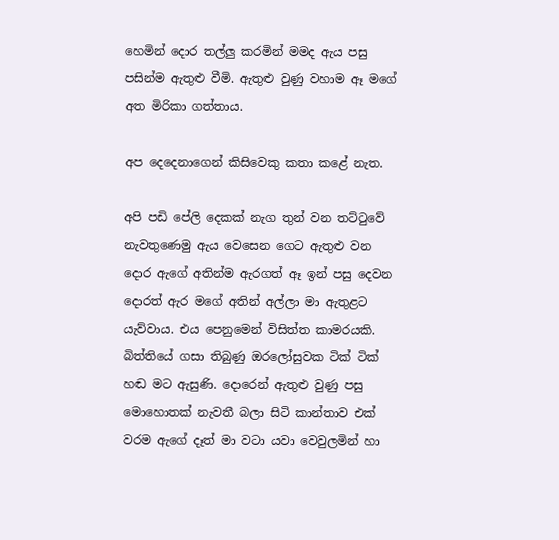හෙමින් දොර තල්ලු කරමින් මමද ඇය පසු පසින්ම ඇතුළු වීමි. ඇතුළු වුණු වහාම ඈ මගේ අත මිරිකා ගත්තාය.

අප දෙදෙනාගෙන් කිසිවෙකු කතා කළේ නැත.

අපි පඩි පේලි දෙකක් නැග තුන් වන තට්ටුවේ නැවතුණෙමු ඇය වෙසෙන ගෙට ඇතුළු වන දොර ඇගේ අතින්ම ඇරගත් ඈ ඉන් පසු දෙවන දොරත් ඇර මගේ අතින් අල්ලා මා ඇතුළට යැව්වාය. එය පෙනුමෙන් විසිත්ත කාමරයකි. බිත්තියේ ගසා තිබුණු ඔරලෝසුවක ටික් ටික් හඬ මට ඇසුණි. දොරෙන් ඇතුළු වුණු පසු මොහොතක් නැවතී බලා සිටි කාන්තාව එක් වරම ඇගේ දෑත් මා වටා යවා වෙවුලමින් හා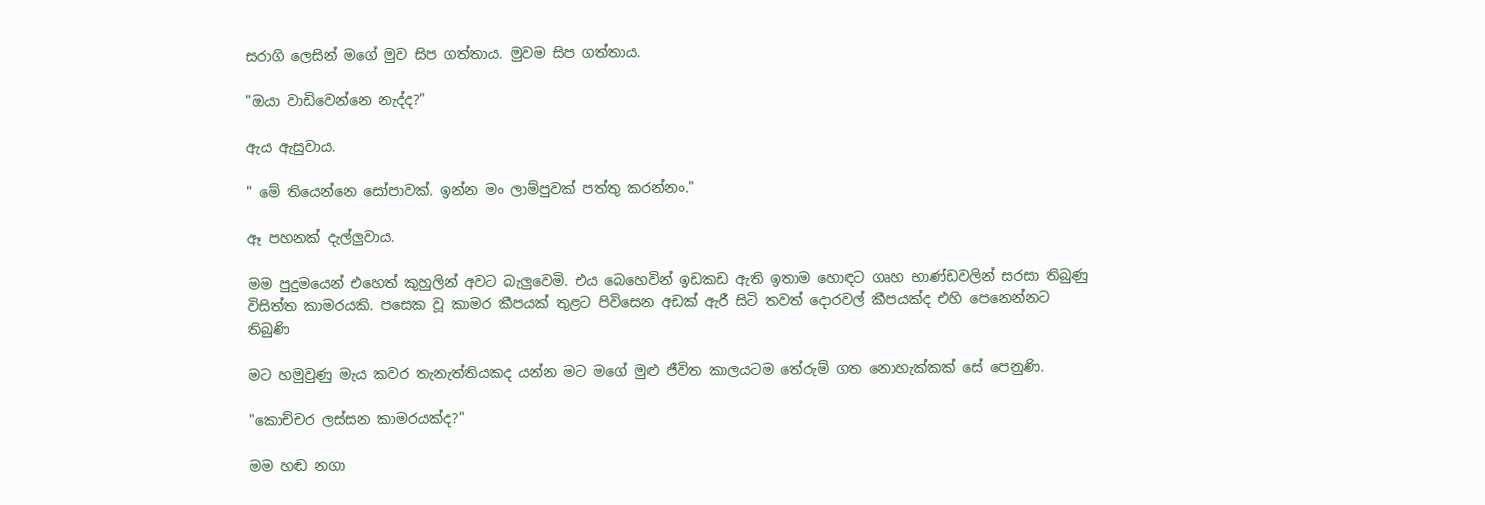සරාගි ලෙසින් මගේ මුව සිප ගත්තාය. මුවම සිප ගත්තාය.

"ඔයා වාඩිවෙන්නෙ නැද්ද?"

ඇය ඇසුවාය.

" මේ තියෙන්නෙ සෝපාවක්. ඉන්න මං ලාම්පුවක් පත්තු කරන්නං."

ඈ පහනක් දැල්ලුවාය.

මම පුදුමයෙන් එහෙත් කුහුලින් අවට බැලුවෙමි. එය බෙහෙවින් ඉඩකඩ ඇති ඉතාම හොඳට ගෘහ භාණ්ඩවලින් සරසා තිබුණු විසිත්ත කාමරයකි. පසෙක වූ කාමර කීපයක් තුළට පිවිසෙන අඩක් ඇරී සිටි තවත් දොරවල් කීපයක්ද එහි පෙනෙන්නට තිබුණි

මට හමුවුණු මැය කවර තැනැත්තියකද යන්න මට මගේ මුළු ජීවිත කාලයටම තේරුම් ගත නොහැක්කක් සේ පෙනුණි.

"කොච්චර ලස්සන කාමරයක්ද?"

මම හඬ නගා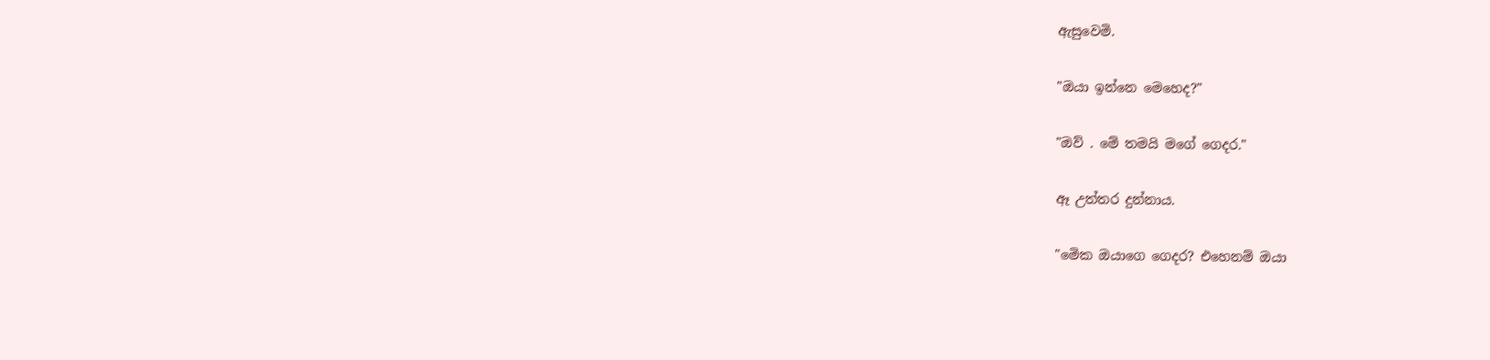ඇසුවෙමි.

"ඔයා ඉන්නෙ මෙහෙද?"

"ඔව් . මේ තමයි මගේ ගෙදර."

ඈ උත්තර දුන්නාය.

"මෙික ඔයාගෙ ගෙදර? එහෙනම් ඔයා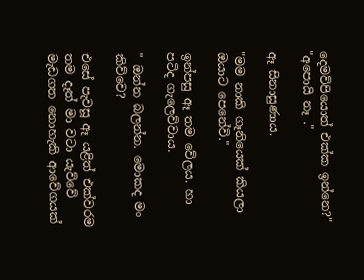දෙමව්පියොත් එක්ක ඉන්නෙ?" "අපොයි නෑ ."

ඈ සිනාසුණාය.

"මම නාකි ගෑනියෙක් කියලා ඔයාට පෙනේවි."

ඉන්පසු ඈ තම වේලය. හා පටිද ගැලෙව්වාය.

" ඔන්න බලන්න. මොකද මං කිව්වෙ?

එසේ පැවසූ ඈ යළිත් එක්වරම තම දෑත් මා වටා යැව්වේ මැඩගත නොහැකි ආවේගයක්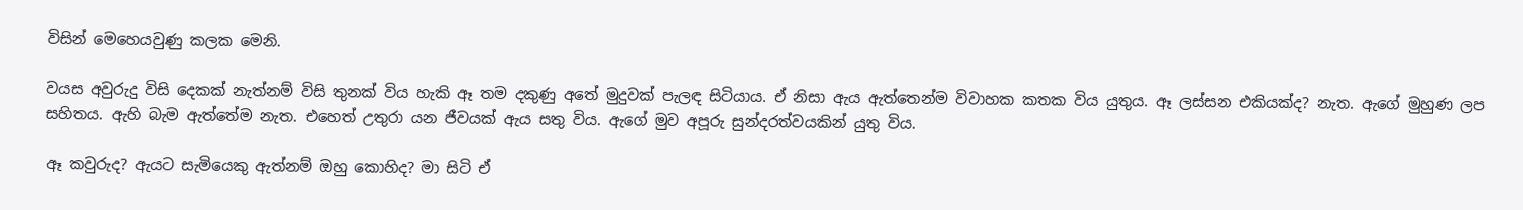විසින් මෙහෙයවුණු කලක මෙනි.

වයස අවුරුදු විසි දෙකක් නැත්නම් විසි තුනක් විය හැකි ඈ තම දකුණු අතේ මුදුවක් පැලඳ සිටියාය. ඒ නිසා ඇය ඇත්තෙන්ම විවාහක කතක විය යුතුය. ඈ ලස්සන එකියක්ද? නැත. ඇගේ මුහුණ ලප සහිතය. ඇහි බැම ඇත්තේම නැත. එහෙත් උතුරා යන ජීවයක් ඇය සතු විය. ඇගේ මුව අපූරු සුන්දරත්වයකින් යුතු විය.

ඈ කවුරුද? ඇයට සැමියෙකු ඇත්නම් ඔහු කොහිද? මා සිටි ඒ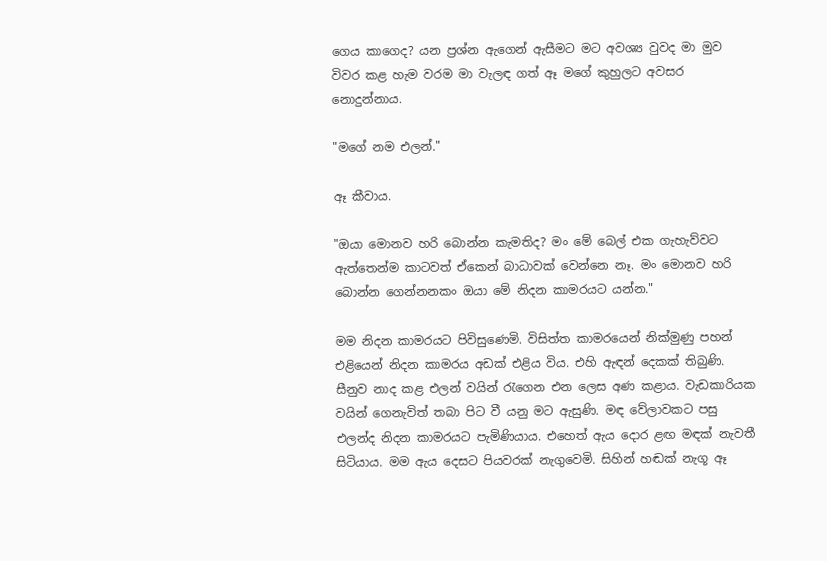ගෙය කාගෙද? යන ප්‍රශ්න ඇගෙන් ඇසීමට මට අවශ්‍ය වුවද මා මුව විවර කළ හැම වරම මා වැලඳ ගත් ඈ මගේ කුහුලට අවසර නොදුන්නාය.

"මගේ නම එලන්."

ඈ කීවාය.

"ඔයා මොනව හරි බොන්න කැමතිද? මං මේ බෙල් එක ගැහැව්වට ඇත්තෙන්ම කාටවත් ඒකෙන් බාධාවක් වෙන්නෙ නෑ. මං මොනව හරි බොන්න ගෙන්නනකං ඔයා මේ නිදන කාමරයට යන්න."

මම නිදන කාමරයට පිවිසුණෙමි. විසිත්ත කාමරයෙන් නික්මුණු පහන් එළියෙන් නිදන කාමරය අඩක් එළිය විය. එහි ඇඳන් දෙකක් තිබුණි. සීනුව නාද කළ එලන් වයින් රැගෙන එන ලෙස අණ කළාය. වැඩකාරියක වයින් ගෙනැවිත් තබා පිට වී යනු මට ඇසුණි. මඳ වේලාවකට පසු එලන්ද නිදන කාමරයට පැමිණියාය. එහෙත් ඇය දොර ළඟ මඳක් නැවතී සිටියාය. මම ඇය දෙසට පියවරක් නැගුවෙමි. සිහින් හඬක් නැගූ ඈ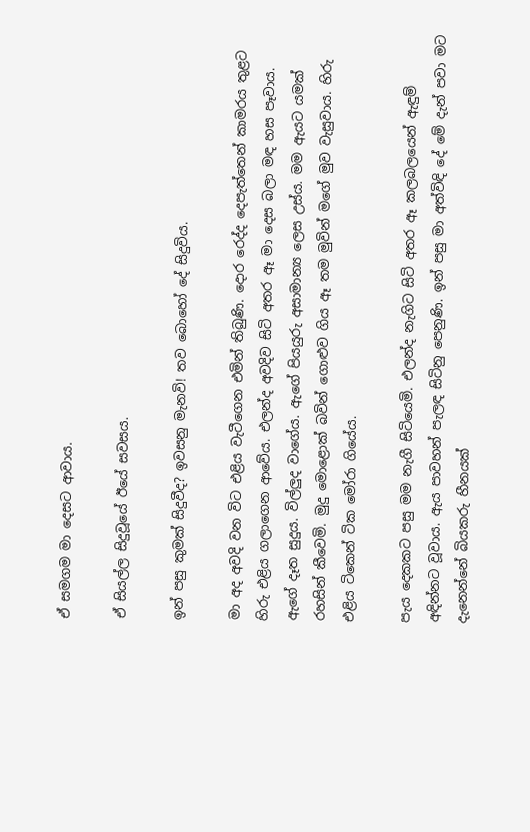ඒ සමගම මා දෙසට ආවාය.

ඒ සියල්ල සිදුවූයේ ඊයේ සවසය.

ඉන් පසු කුමක් සිදුවීද? ඉවසනු මැනවි! තව බොහෝ දේ සිදුවිය.

මා අද අවදි වන විට එළිය වැටීගෙන එමින් තිබුණි. දොර රෙද්ද දෙපැත්තෙන් කාමරය තුළට හිරු එළිය ගලාගෙන ආවේය. එලන්ද අවදිව සිටි අතර ඈ මා දෙස බලා මඳ හස පෑවාය. ඇගේ දෑත සුදුය. විල්ලුද වාගේය. ඇගේ පියයුරු අසාමාන්‍ය ලෙස උස්ය. මම ඇයට යමක් රහසින් කීවෙමි. මුදු මොළොක් බවින් ගොළුව ගිය ඈ තම මුවින් මගේ මුව වැසුවාය. හිරු එළිය ටිකෙන් ටික මෝරා ගියේය.

පැය දෙකකට පසු මම නැගී සිටියෙමි. එලන්ද නැගිට සිටි අතර ඈ කලබලයෙන් ඇඳුම් අඳින්නට වූවාය. ඇය පාවහන් පැලඳ සිටිනු පෙනුණි. ඉන් පසු මා අත්විඳි දේ මේ දැන් පවා මට දැනෙන්නේ බියකරු හීනයක්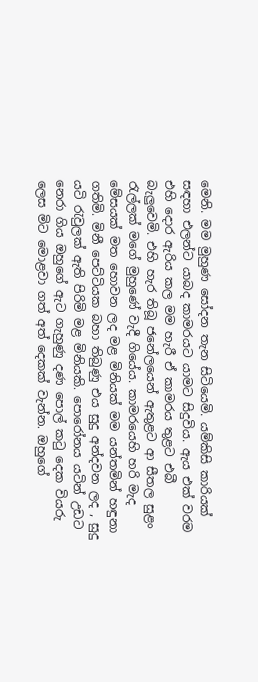මෙනි. මම මුහුණ සෝදන තැන සිටියෙමි. යම්කිසි කාරියක් සඳහා එලන්ට යාබද කාමරයට යාමට සිදුවිය. ඇය එක් වරම එහි දොර ඇරිය කල මම හැරී ඒ කාමරය තුළට එබී බැලුවෙමි. එහි හැර තිබූ ජනේලයෙන් ඇතුළට ආ සීතල සුළං රැල්ලක් මගේ මුහුණේ වැදී ගියේය. කාමරයෙහි හරි මැද මේසයක් මත හොවන ලද මළ මිනියක් මම යන්තමින් හඳුනා ගතිමි. මිනී පෙට්ටියක බහා තිබුණු එය සුදු අන්දවන ලද , සුදු යටි රැවුලක් ඇති පිරිමි මළ මිනියකි. පොරෝනය යටින් උඩට නෙරා ගිය ඔහුගේ ඇට ගැහුණු දණ පොල් කටු දෙක වියරු ලෙස මිට මොළවා ගත් අත් දෙකක් වැන්න. ඔහුගේ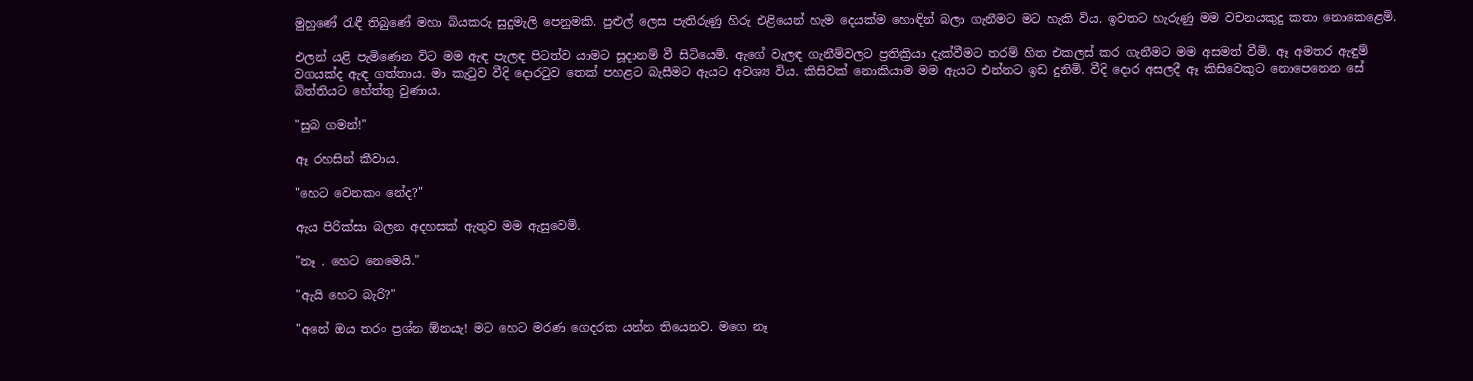මුහුණේ රැඳී තිබුණේ මහා බියකරු සුදුමැලි පෙනුමකි. පුළුල් ලෙස පැතිරුණු හිරු එළියෙන් හැම දෙයක්ම හොඳින් බලා ගැනීමට මට හැකි විය. ඉවතට හැරුණු මම වචනයකුදු කතා නොකෙළෙමි.

එලන් යළි පැමිණෙන විට මම ඇඳ පැලඳ පිටත්ව යාමට සූදානම් වී සිටියෙමි. ඇගේ වැලඳ ගැනීම්වලට ප්‍රතික්‍රියා දැක්වීමට තරම් හිත එකලස් කර ගැනීමට මම අසමත් වීමි. ඈ අමතර ඇඳුම් වගයක්ද ඇඳ ගත්තාය. මා කැටුව වීදි දොරටුව තෙක් පහළට බැසීමට ඇයට අවශ්‍ය විය. කිසිවක් නොකියාම මම ඇයට එන්නට ඉඩ දුනිමි. වීදි දොර අසලදී ඈ කිසිවෙකුට නොපෙනෙන සේ බිත්තියට හේත්තු වුණාය.

"සුබ ගමන්!"

ඈ රහසින් කීවාය.

"හෙට වෙනකං නේද?"

ඇය පිරික්සා බලන අදහසක් ඇතුව මම ඇසුවෙමි.

"නෑ . හෙට නෙමෙයි."

"ඇයි හෙට බැරි?"

"අනේ ඔය තරං ප්‍රශ්න ඕනයැ! මට හෙට මරණ ගෙදරක යන්න තියෙනව. මගෙ නෑ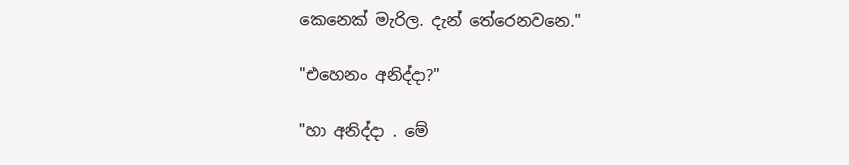කෙනෙක් මැරිල. දැන් තේරෙනවනෙ."

"එහෙනං අනිද්දා?"

"හා අනිද්දා . මේ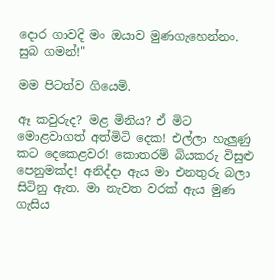දොර ගාවදි මං ඔයාව මුණගැහෙන්නං. සුබ ගමන්!"

මම පිටත්ව ගියෙමි.

ඈ කවුරුද? මළ මිනිය? ඒ මිට මොළවාගත් අත්මිටි දෙක! එල්ලා හැලුණු කට දෙකෙළවර! කොතරම් බියකරු විසුළු පෙනුමක්ද! අනිද්දා ඇය මා එනතුරු බලා සිටිනු ඇත. මා නැවත වරක් ඇය මුණ ගැසිය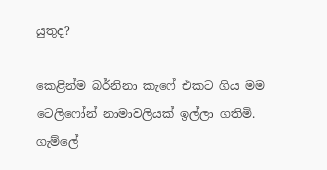යුතුද?

කෙළින්ම බර්නිනා කැෆේ එකට ගිය මම ටෙලිෆෝන් නාමාවලියක් ඉල්ලා ගතිමි. ගැම්ලේ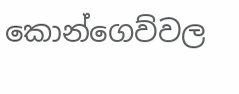කොන්ගෙව්වල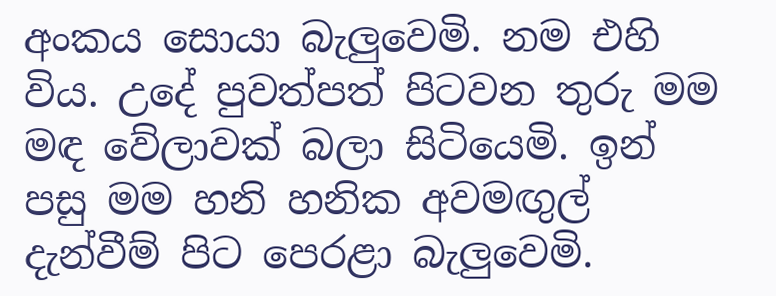අංකය සොයා බැලුවෙමි. නම එහි විය. උදේ පුවත්පත් පිටවන තුරු මම මඳ වේලාවක් බලා සිටියෙමි. ඉන් පසු මම හනි හනික අවමඟුල් දැන්වීම් පිට පෙරළා බැලුවෙමි.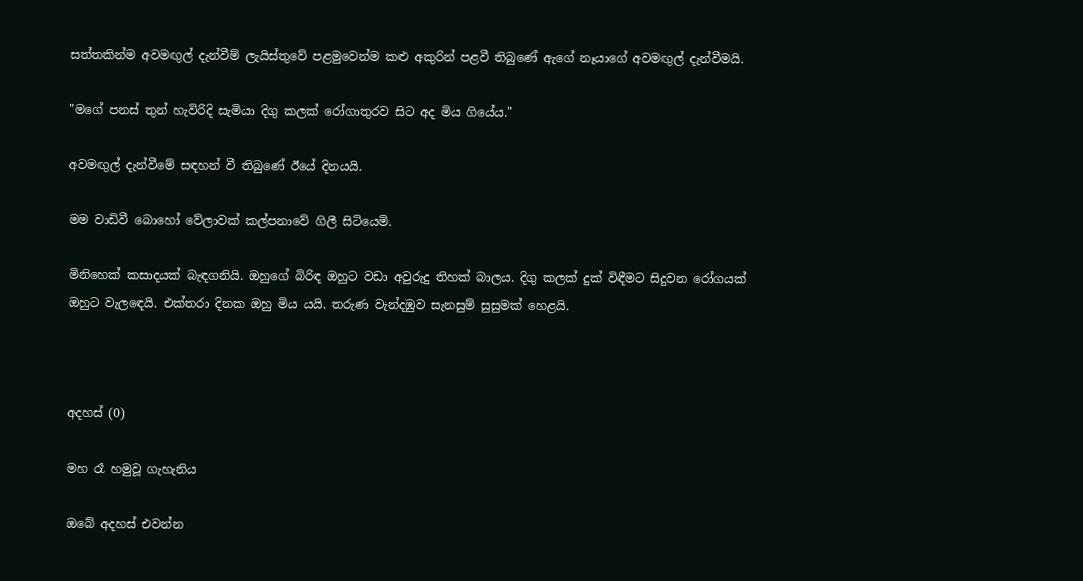සත්තකින්ම අවමඟුල් දැන්වීම් ලැයිස්තුවේ පළමුවෙන්ම කළු අකුරින් පළවී තිබුණේ ඇගේ නෑයාගේ අවමඟුල් දැන්වීමයි.

"මගේ පනස් තුන් හැවිරිදි සැමියා දිගු කලක් රෝගාතුරව සිට අද මිය ගියේය."

අවමඟුල් දැන්වීමේ සඳහන් වී තිබුණේ ඊයේ දිනයයි.

මම වාඩිවී බොහෝ වේලාවක් කල්පනාවේ ගිලී සිටියෙමි.

මිනිහෙක් කසාදයක් බැඳගනියි. ඔහුගේ බිරිඳ ඔහුට වඩා අවුරුදු තිහක් බාලය. දිගු කලක් දුක් විඳීමට සිදුවන රෝගයක් ඔහුට වැලඳෙයි. එක්තරා දිනක ඔහු මිය යයි. තරුණ වැන්දඹුව සැනසුම් සුසුමක් හෙළයි.



අදහස් (0)

මහ රෑ හමුවූ ගැහැනිය

ඔබේ අදහස් එවන්න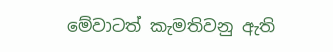මේවාටත් කැමතිවනු ඇති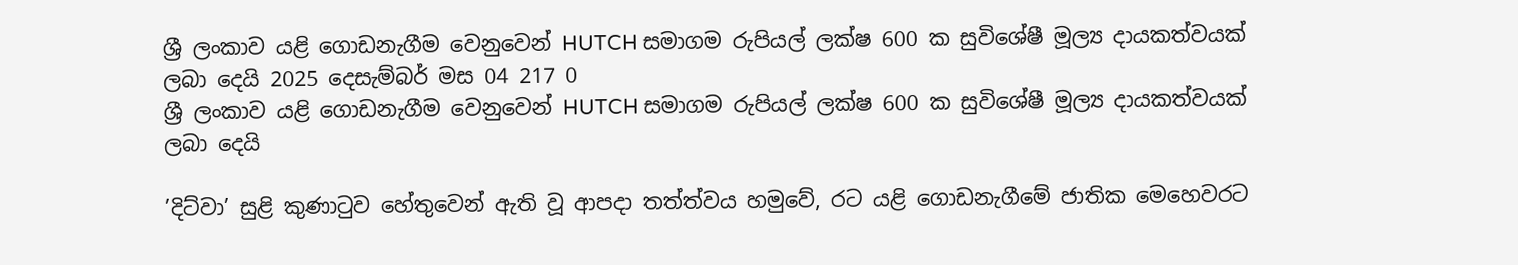ශ්‍රී ලංකාව යළි ගොඩනැගීම වෙනුවෙන් HUTCH සමාගම රුපියල් ලක්ෂ 600 ක සුවිශේෂී මූල්‍ය දායකත්වයක් ලබා දෙයි 2025 දෙසැම්බර් මස 04 217 0
ශ්‍රී ලංකාව යළි ගොඩනැගීම වෙනුවෙන් HUTCH සමාගම රුපියල් ලක්ෂ 600 ක සුවිශේෂී මූල්‍ය දායකත්වයක් ලබා දෙයි

’දිට්වා’ සුළි කුණාටුව හේතුවෙන් ඇති වූ ආපදා තත්ත්වය හමුවේ, රට යළි ගොඩනැගීමේ ජාතික මෙහෙවරට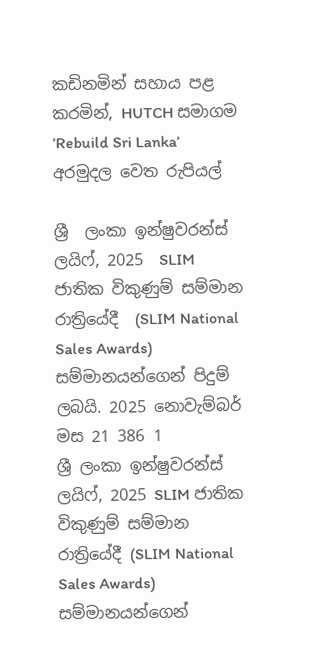කඩිනමින් සහාය පළ කරමින්, HUTCH සමාගම ’Rebuild Sri Lanka’ අරමුදල වෙත රුපියල්

ශ්‍රී  ලංකා ඉන්ෂුවරන්ස් ලයිෆ්, 2025  SLIM  ජාතික විකුණුම් සම්මාන රාත්‍රියේදී  (SLIM National Sales Awards) සම්මානයන්ගෙන් පිදුම් ලබයි. 2025 නොවැම්බර් මස 21 386 1
ශ්‍රී ලංකා ඉන්ෂුවරන්ස් ලයිෆ්, 2025 SLIM ජාතික විකුණුම් සම්මාන රාත්‍රියේදී (SLIM National Sales Awards) සම්මානයන්ගෙන්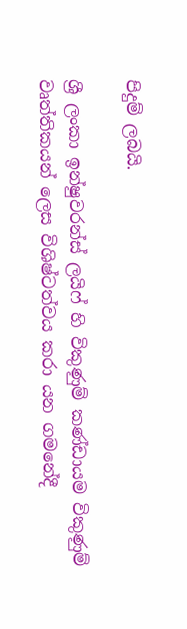පිදුම් ලබයි.

ශ්‍රී ලංකා ඉන්ෂුවරන්ස් ලයිෆ් හි විකුණුම් කණ්ඩායම විකුණුම් වෘත්තිකයන් ලෙස විශිෂ්ටත්වය කරා යන ගමනේදී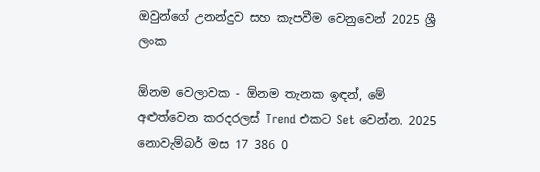ඔවුන්ගේ උනන්දුව සහ කැපවීම වෙනුවෙන් 2025 ශ්‍රී ලංක

ඕනම වෙලාවක - ඕනම තැනක ඉඳන්, මේ අළුත්වෙන කරදරලස් Trend එකට Set වෙන්න. 2025 නොවැම්බර් මස 17 386 0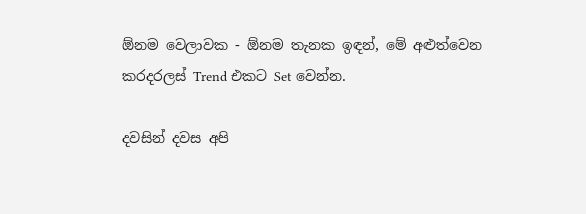ඕනම වෙලාවක - ඕනම තැනක ඉඳන්, මේ අළුත්වෙන කරදරලස් Trend එකට Set වෙන්න.

දවසින් දවස අපි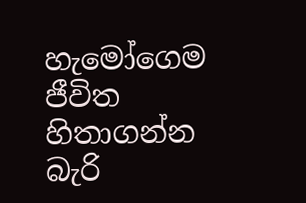හැමෝගෙම ජීවිත හිතාගන්න බැරි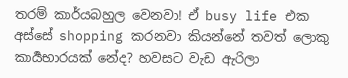තරම් කාර්යබහුල වෙනවා! ඒ busy life එක අස්සේ shopping කරනවා කියන්නේ තවත් ලොකු කාර්‍යභාරයක් නේද? හවසට වැඩ ඇරිලා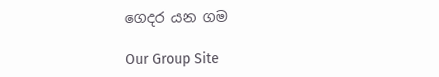ගෙදර යන ගම

Our Group Site